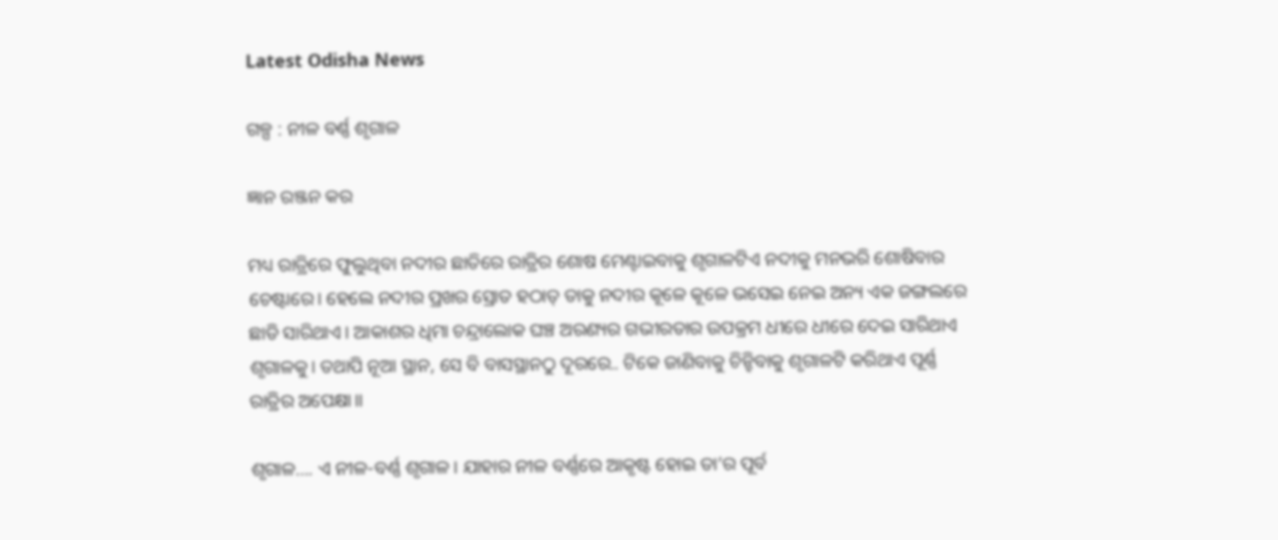Latest Odisha News

ଗଳ୍ପ : ନୀଳ ବର୍ଣ୍ଣ ଶୃଗାଳ

ଜ୍ଞାନ ରଞ୍ଜନ କର

ମଧ୍ୟ ରାତ୍ରିରେ ଫୁଲୁଥିବା ନଦୀର ଛାତିରେ ରାତ୍ରିର ଶୋଷ ମେଣ୍ଟାଇବାକୁ ଶୃଗାଳଟିଏ ନଦୀକୁ ମନଭରି ଶୋଷିବାର ଚେଷ୍ଟାରେ। ହେଲେ ନଦୀର ପ୍ରଖର ସ୍ରୋତ ହଠାତ୍ ତାକୁ ନଦୀର କୂଳେ କୂଳେ ଭସେଇ ନେଇ ଅନ୍ୟ ଏକ ଜଙ୍ଗଲରେ ଛାଡି ସାରିଥାଏ। ଆକାଶର ଧିମା ଚନ୍ଦ୍ରାଲୋକ ଘଞ୍ଚ ଅରଣ୍ୟର ଗଭୀରତାର ଉପକ୍ରମ ଧୀରେ ଧୀରେ ଦେଇ ସାରିଥାଏ ଶୃଗାଳକୁ। ତଥାପି ନୂଆ ସ୍ଥାନ, ସେ ବି ବାସସ୍ଥାନଠୁ ଦୂରରେ.. ଟିକେ ଜାଣିବାକୁ ଚିନ୍ହିବାକୁ ଶୃଗାଳଟି କରିଥାଏ ପୂର୍ଣ୍ଣ ରାତ୍ରିର ଅପେକ୍ଷା।।

ଶୃଗାଳ…. ଏ ନୀଳ-ବର୍ଣ୍ଣ ଶୃଗାଳ। ଯାହାର ନୀଳ ବର୍ଣ୍ଣରେ ଆକୃଷ୍ଟ ହୋଇ ତା’ର ପୂର୍ବ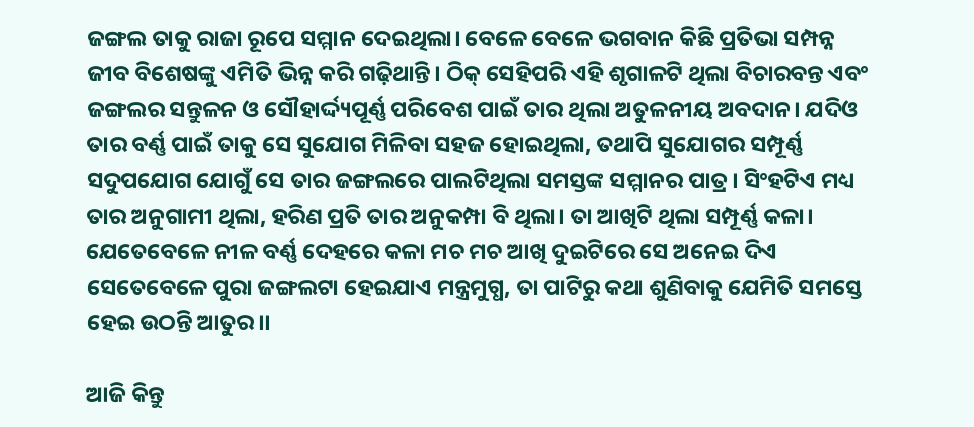ଜଙ୍ଗଲ ତାକୁ ରାଜା ରୂପେ ସମ୍ମାନ ଦେଇଥିଲା। ବେଳେ ବେଳେ ଭଗବାନ କିଛି ପ୍ରତିଭା ସମ୍ପନ୍ନ ଜୀବ ବିଶେଷଙ୍କୁ ଏମିତି ଭିନ୍ନ କରି ଗଢ଼ିଥାନ୍ତି। ଠିକ୍ ସେହିପରି ଏହି ଶୃଗାଳଟି ଥିଲା ବିଚାରବନ୍ତ ଏବଂ ଜଙ୍ଗଲର ସନ୍ତୁଳନ ଓ ସୌହାର୍ଦ୍ଦ୍ୟପୂର୍ଣ୍ଣ ପରିବେଶ ପାଇଁ ତାର ଥିଲା ଅତୁଳନୀୟ ଅବଦାନ। ଯଦିଓ ତାର ବର୍ଣ୍ଣ ପାଇଁ ତାକୁ ସେ ସୁଯୋଗ ମିଳିବା ସହଜ ହୋଇଥିଲା, ତଥାପି ସୁଯୋଗର ସମ୍ପୂର୍ଣ୍ଣ ସଦୁପଯୋଗ ଯୋଗୁଁ ସେ ତାର ଜଙ୍ଗଲରେ ପାଲଟିଥିଲା ସମସ୍ତଙ୍କ ସମ୍ମାନର ପାତ୍ର। ସିଂହଟିଏ ମଧ୍ୟ ତାର ଅନୁଗାମୀ ଥିଲା, ହରିଣ ପ୍ରତି ତାର ଅନୁକମ୍ପା ବି ଥିଲା। ତା ଆଖିଟି ଥିଲା ସମ୍ପୂର୍ଣ୍ଣ କଳା। ଯେତେବେଳେ ନୀଳ ବର୍ଣ୍ଣ ଦେହରେ କଳା ମଚ ମଚ ଆଖି ଦୁଇଟିରେ ସେ ଅନେଇ ଦିଏ ସେତେବେଳେ ପୁରା ଜଙ୍ଗଲଟା ହେଇଯାଏ ମନ୍ତ୍ରମୁଗ୍ଧ, ତା ପାଟିରୁ କଥା ଶୁଣିବାକୁ ଯେମିତି ସମସ୍ତେ ହେଇ ଉଠନ୍ତି ଆତୁର।।

ଆଜି କିନ୍ତୁ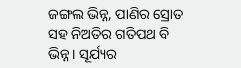ଜଙ୍ଗଲ ଭିନ୍ନ, ପାଣିର ସ୍ରୋତ ସହ ନିଅତିର ଗତିପଥ ବି ଭିନ୍ନ। ସୂର୍ଯ୍ୟର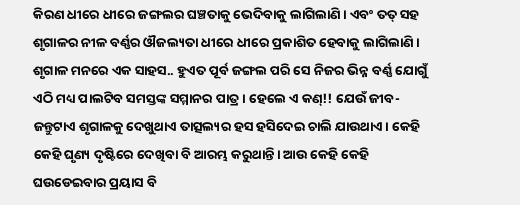କିରଣ ଧୀରେ ଧୀରେ ଜଙ୍ଗଲର ଘଞ୍ଚତାକୁ ଭେଦିବାକୁ ଲାଗିଲାଣି। ଏବଂ ତତ୍ ସହ ଶୃଗାଳର ନୀଳ ବର୍ଣ୍ଣର ଔଜଲ୍ୟତା ଧୀରେ ଧୀରେ ପ୍ରକାଶିତ ହେବାକୁ ଲାଗିଲାଣି। ଶୃଗାଳ ମନରେ ଏକ ସାହସ.. ହୁଏତ ପୂର୍ବ ଜଙ୍ଗଲ ପରି ସେ ନିଜର ଭିନ୍ନ ବର୍ଣ୍ଣ ଯୋଗୁଁ ଏଠି ମଧ୍ୟ ପାଲଟିବ ସମସ୍ତଙ୍କ ସମ୍ମାନର ପାତ୍ର। ହେଲେ ଏ କଣ୍!! ଯେଉଁ ଜୀବ-ଜନ୍ତୁଟାଏ ଶୃଗାଳକୁ ଦେଖୁଥାଏ ତାତ୍ସଲ୍ୟର ହସ ହସିଦେଇ ଚାଲି ଯାଉଥାଏ। କେହି କେହି ଘୃଣ୍ୟ ଦୃଷ୍ଟିରେ ଦେଖିବା ବି ଆରମ୍ଭ କରୁଥାନ୍ତି। ଆଉ କେହି କେହି ଘଉଡେଇବାର ପ୍ରୟାସ ବି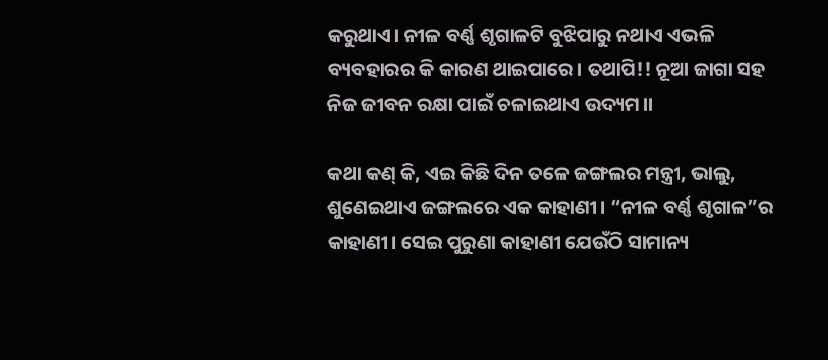କରୁଥାଏ। ନୀଳ ବର୍ଣ୍ଣ ଶୃଗାଳଟି ବୁଝିପାରୁ ନଥାଏ ଏଭଳି ବ୍ୟବହାରର କି କାରଣ ଥାଇପାରେ। ତଥାପି!! ନୂଆ ଜାଗା ସହ ନିଜ ଜୀବନ ରକ୍ଷା ପାଇଁ ଚଳାଇଥାଏ ଉଦ୍ୟମ।।

କଥା କଣ୍ କି, ଏଇ କିଛି ଦିନ ତଳେ ଜଙ୍ଗଲର ମନ୍ତ୍ରୀ, ଭାଲୁ, ଶୁଣେଇଥାଏ ଜଙ୍ଗଲରେ ଏକ କାହାଣୀ। “ନୀଳ ବର୍ଣ୍ଣ ଶୃଗାଳ”ର କାହାଣୀ। ସେଇ ପୁରୁଣା କାହାଣୀ ଯେଉଁଠି ସାମାନ୍ୟ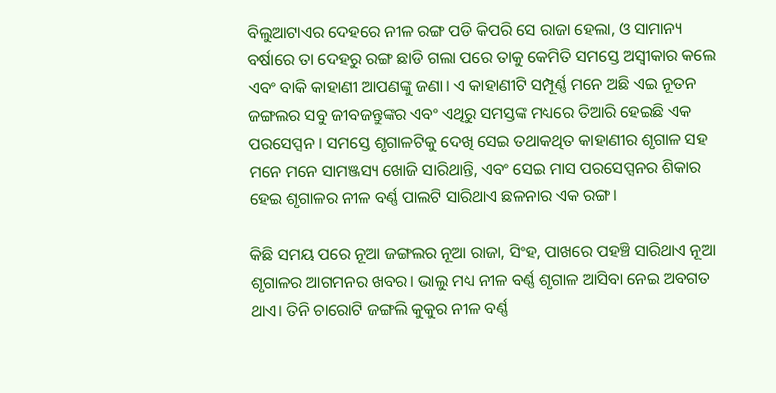ବିଲୁଆଟାଏର ଦେହରେ ନୀଳ ରଙ୍ଗ ପଡି କିପରି ସେ ରାଜା ହେଲା, ଓ ସାମାନ୍ୟ ବର୍ଷାରେ ତା ଦେହରୁ ରଙ୍ଗ ଛାଡି ଗଲା ପରେ ତାକୁ କେମିତି ସମସ୍ତେ ଅସ୍ବୀକାର କଲେ ଏବଂ ବାକି କାହାଣୀ ଆପଣଙ୍କୁ ଜଣା। ଏ କାହାଣୀଟି ସମ୍ପୂର୍ଣ୍ଣ ମନେ ଅଛି ଏଇ ନୂତନ ଜଙ୍ଗଲର ସବୁ ଜୀବଜନ୍ତୁଙ୍କର ଏବଂ ଏଥିରୁ ସମସ୍ତଙ୍କ ମଧ୍ୟରେ ତିଆରି ହେଇଛି ଏକ ପରସେପ୍ସନ । ସମସ୍ତେ ଶୃଗାଳଟିକୁ ଦେଖି ସେଇ ତଥାକଥିତ କାହାଣୀର ଶୃଗାଳ ସହ ମନେ ମନେ ସାମଞ୍ଜସ୍ୟ ଖୋଜି ସାରିଥାନ୍ତି, ଏବଂ ସେଇ ମାସ ପରସେପ୍ସନର ଶିକାର ହେଇ ଶୃଗାଳର ନୀଳ ବର୍ଣ୍ଣ ପାଲଟି ସାରିଥାଏ ଛଳନାର ଏକ ରଙ୍ଗ।

କିଛି ସମୟ ପରେ ନୂଆ ଜଙ୍ଗଲର ନୂଆ ରାଜା, ସିଂହ, ପାଖରେ ପହଞ୍ଚି ସାରିଥାଏ ନୂଆ ଶୃଗାଳର ଆଗମନର ଖବର। ଭାଲୁ ମଧ୍ୟ ନୀଳ ବର୍ଣ୍ଣ ଶୃଗାଳ ଆସିବା ନେଇ ଅବଗତ ଥାଏ। ତିନି ଚାରୋଟି ଜଙ୍ଗଲି କୁକୁର ନୀଳ ବର୍ଣ୍ଣ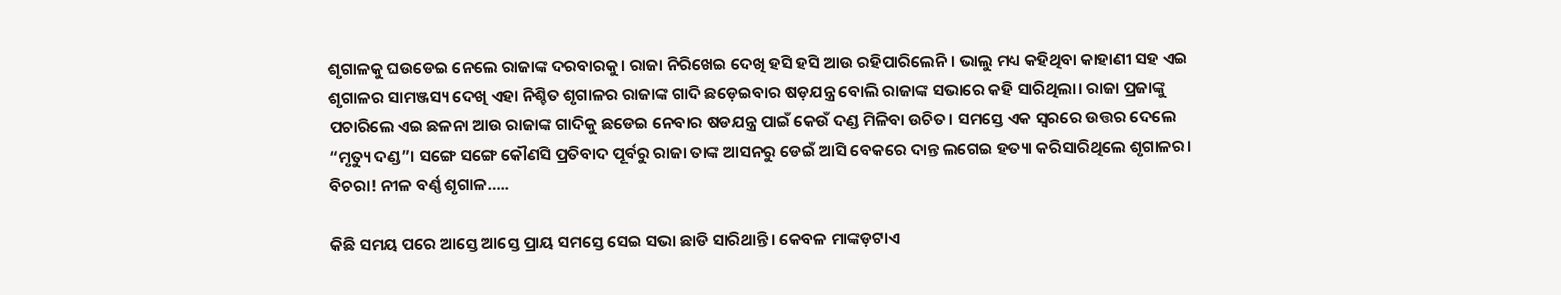ଶୃଗାଳକୁ ଘଉଡେଇ ନେଲେ ରାଜାଙ୍କ ଦରବାରକୁ। ରାଜା ନିରିଖେଇ ଦେଖି ହସି ହସି ଆଉ ରହିପାରିଲେନି। ଭାଲୁ ମଧ୍ୟ କହିଥିବା କାହାଣୀ ସହ ଏଇ ଶୃଗାଳର ସାମଞ୍ଜସ୍ୟ ଦେଖି ଏହା ନିଶ୍ଚିତ ଶୃଗାଳର ରାଜାଙ୍କ ଗାଦି ଛଡ଼େଇବାର ଷଡ଼ଯନ୍ତ୍ର ବୋଲି ରାଜାଙ୍କ ସଭାରେ କହି ସାରିଥିଲା। ରାଜା ପ୍ରଜାଙ୍କୁ ପଚାରିଲେ ଏଇ ଛଳନା ଆଉ ରାଜାଙ୍କ ଗାଦିକୁ ଛଡେଇ ନେବାର ଷଡଯନ୍ତ୍ର ପାଇଁ କେଉଁ ଦଣ୍ଡ ମିଳିବା ଉଚିତ। ସମସ୍ତେ ଏକ ସ୍ୱରରେ ଉତ୍ତର ଦେଲେ “ମୃତ୍ୟୁ ଦଣ୍ଡ”। ସଙ୍ଗେ ସଙ୍ଗେ କୌଣସି ପ୍ରତିବାଦ ପୂର୍ବରୁ ରାଜା ତାଙ୍କ ଆସନରୁ ଡେଇଁ ଆସି ବେକରେ ଦାନ୍ତ ଲଗେଇ ହତ୍ୟା କରିସାରିଥିଲେ ଶୃଗାଳର। ବିଚରା! ନୀଳ ବର୍ଣ୍ଣ ଶୃଗାଳ…..

କିଛି ସମୟ ପରେ ଆସ୍ତେ ଆସ୍ତେ ପ୍ରାୟ ସମସ୍ତେ ସେଇ ସଭା ଛାଡି ସାରିଥାନ୍ତି। କେବଳ ମାଙ୍କଡ଼ଟାଏ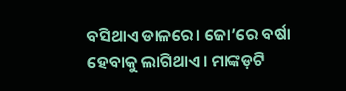ବସିଥାଏ ଡାଳରେ। ଜୋ’ରେ ବର୍ଷା ହେବାକୁ ଲାଗିଥାଏ। ମାଙ୍କଡ଼ଟି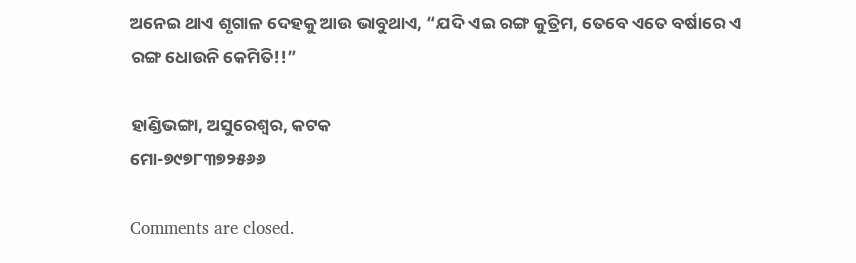ଅନେଇ ଥାଏ ଶୃଗାଳ ଦେହକୁ ଆଉ ଭାବୁଥାଏ, “ଯଦି ଏଇ ରଙ୍ଗ କୁତ୍ରିମ, ତେବେ ଏତେ ବର୍ଷାରେ ଏ ରଙ୍ଗ ଧୋଉନି କେମିତି!!”

ହାଣ୍ଡିଭଙ୍ଗା, ଅସୁରେଶ୍ୱର, କଟକ
ମୋ-୭୯୭୮୩୭୨୫୬୬

Comments are closed.